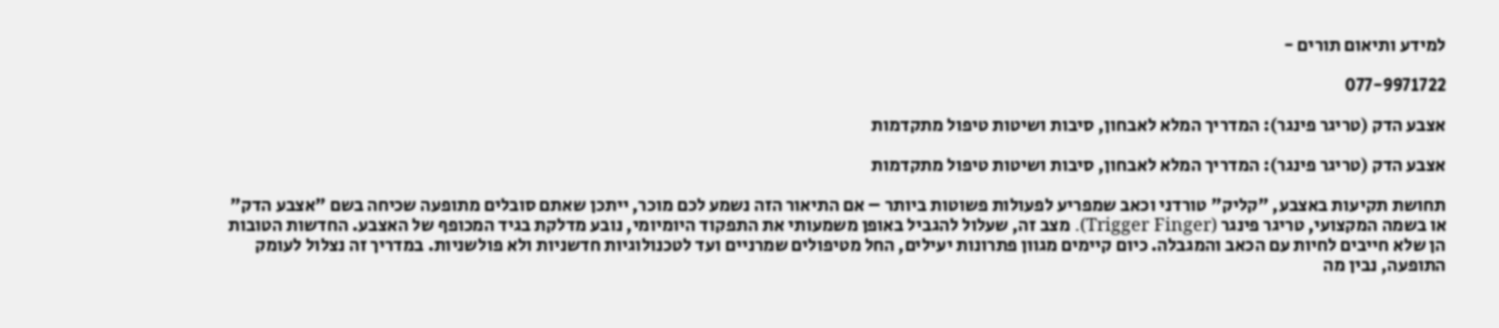למידע ותיאום תורים -

077-9971722

אצבע הדק (טריגר פינגר): המדריך המלא לאבחון, סיבות ושיטות טיפול מתקדמות

אצבע הדק (טריגר פינגר): המדריך המלא לאבחון, סיבות ושיטות טיפול מתקדמות

תחושת תקיעות באצבע, "קליק" טורדני וכאב שמפריע לפעולות פשוטות ביותר – אם התיאור הזה נשמע לכם מוכר, ייתכן שאתם סובלים מתופעה שכיחה בשם "אצבע הדק" או בשמה המקצועי, טריגר פינגר (Trigger Finger). מצב זה, שעלול להגביל באופן משמעותי את התפקוד היומיומי, נובע מדלקת בגיד המכופף של האצבע. החדשות הטובות הן שלא חייבים לחיות עם הכאב והמגבלה. כיום קיימים מגוון פתרונות יעילים, החל מטיפולים שמרניים ועד לטכנולוגיות חדשניות ולא פולשניות. במדריך זה נצלול לעומק התופעה, נבין מה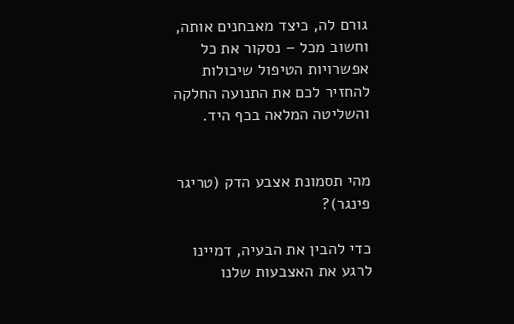גורם לה, כיצד מאבחנים אותה, וחשוב מכל – נסקור את כל אפשרויות הטיפול שיכולות להחזיר לכם את התנועה החלקה והשליטה המלאה בכף היד.


מהי תסמונת אצבע הדק (טריגר פינגר)?

כדי להבין את הבעיה, דמיינו לרגע את האצבעות שלנו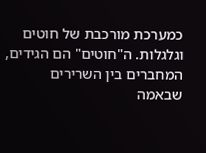כמערכת מורכבת של חוטים וגלגלות. ה"חוטים" הם הגידים, המחברים בין השרירים שבאמה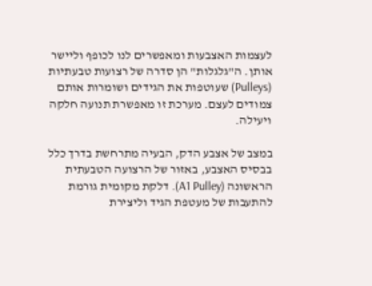לעצמות האצבעות ומאפשרים לנו לכופף וליישר אותן. ה"גלגלות" הן סדרה של רצועות טבעתיות (Pulleys) שעוטפות את הגידים ושומרות אותם צמודים לעצם. מערכת זו מאפשרת תנועה חלקה ויעילה.

במצב של אצבע הדק, הבעיה מתרחשת בדרך כלל בבסיס האצבע, באזור של הרצועה הטבעתית הראשונה (A1 Pulley). דלקת מקומית גורמת להתעבות של מעטפת הגיד וליצירת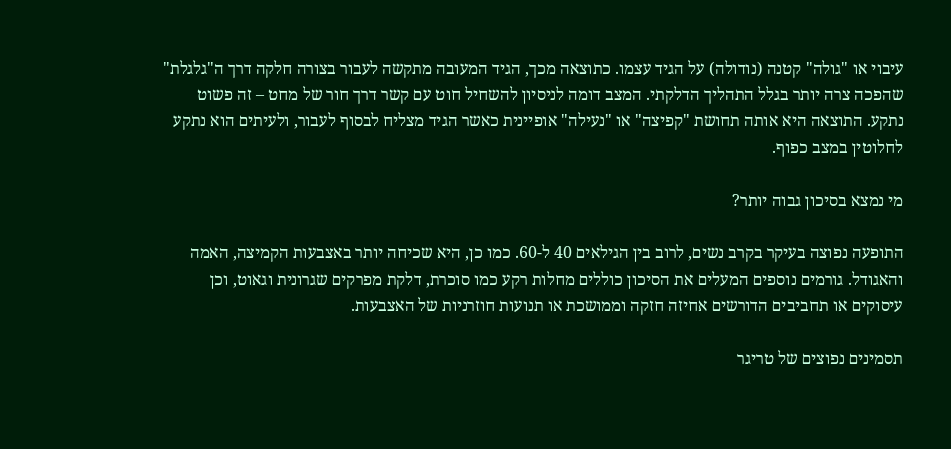עיבוי או "גולה" קטנה (נודולה) על הגיד עצמו. כתוצאה מכך, הגיד המעובה מתקשה לעבור בצורה חלקה דרך ה"גלגלת" שהפכה צרה יותר בגלל התהליך הדלקתי. המצב דומה לניסיון להשחיל חוט עם קשר דרך חור של מחט – זה פשוט נתקע. התוצאה היא אותה תחושת "קפיצה" או "נעילה" אופיינית כאשר הגיד מצליח לבסוף לעבור, ולעיתים הוא נתקע לחלוטין במצב כפוף.

מי נמצא בסיכון גבוה יותר?

התופעה נפוצה בעיקר בקרב נשים, לרוב בין הגילאים 40 ל-60. כמו כן, היא שכיחה יותר באצבעות הקמיצה, האמה והאגודל. גורמים נוספים המעלים את הסיכון כוללים מחלות רקע כמו סוכרת, דלקת מפרקים שגרונית וגאוט, וכן עיסוקים או תחביבים הדורשים אחיזה חזקה וממושכת או תנועות חוזרניות של האצבעות.

תסמינים נפוצים של טריגר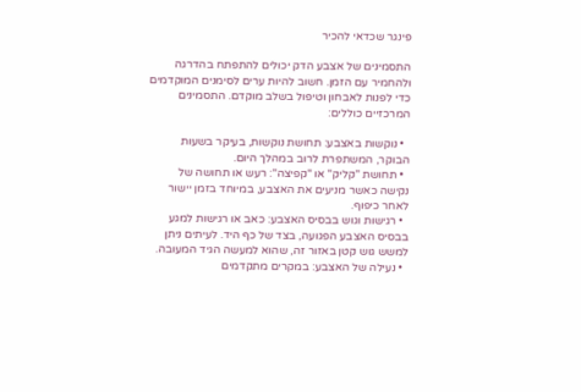פינגר שכדאי להכיר

התסמינים של אצבע הדק יכולים להתפתח בהדרגה ולהחמיר עם הזמן. חשוב להיות ערים לסימנים המוקדמים כדי לפנות לאבחון וטיפול בשלב מוקדם. התסמינים המרכזיים כוללים:

  • נוקשות באצבע: תחושת נוקשות, בעיקר בשעות הבוקר, המשתפרת לרוב במהלך היום.
  • תחושת "קליק" או "קפיצה": רעש או תחושה של נקישה כאשר מניעים את האצבע, במיוחד בזמן יישור לאחר כיפוף.
  • רגישות וגוש בבסיס האצבע: כאב או רגישות למגע בבסיס האצבע הפגועה, בצד של כף היד. לעיתים ניתן למשש גוש קטן באזור זה, שהוא למעשה הגיד המעובה.
  • נעילה של האצבע: במקרים מתקדמים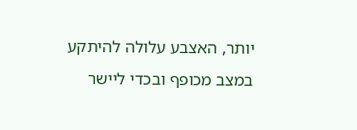יותר, האצבע עלולה להיתקע במצב מכופף ובכדי ליישר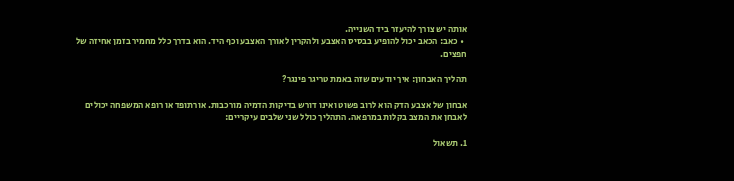אותה יש צורך להיעזר ביד השנייה.
  • כאב: הכאב יכול להופיע בבסיס האצבע ולהקרין לאורך האצבע וכף היד. הוא בדרך כלל מחמיר בזמן אחיזה של חפצים.

תהליך האבחון: איך יודעים שזה באמת טריגר פינגר?

אבחון של אצבע הדק הוא לרוב פשוט ואינו דורש בדיקות הדמיה מורכבות. אורתופד או רופא המשפחה יכולים לאבחן את המצב בקלות במרפאה. התהליך כולל שני שלבים עיקריים:

1. תשאול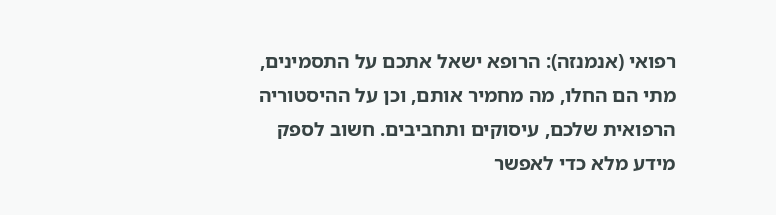רפואי (אנמנזה): הרופא ישאל אתכם על התסמינים, מתי הם החלו, מה מחמיר אותם, וכן על ההיסטוריה הרפואית שלכם, עיסוקים ותחביבים. חשוב לספק מידע מלא כדי לאפשר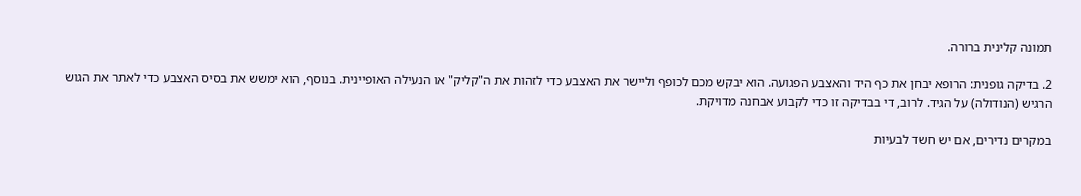תמונה קלינית ברורה.

2. בדיקה גופנית: הרופא יבחן את כף היד והאצבע הפגועה. הוא יבקש מכם לכופף וליישר את האצבע כדי לזהות את ה"קליק" או הנעילה האופיינית. בנוסף, הוא ימשש את בסיס האצבע כדי לאתר את הגוש הרגיש (הנודולה) על הגיד. לרוב, די בבדיקה זו כדי לקבוע אבחנה מדויקת.

במקרים נדירים, אם יש חשד לבעיות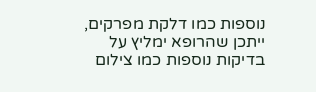נוספות כמו דלקת מפרקים, ייתכן שהרופא ימליץ על בדיקות נוספות כמו צילום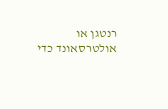רנטגן או אולטרסאונד כדי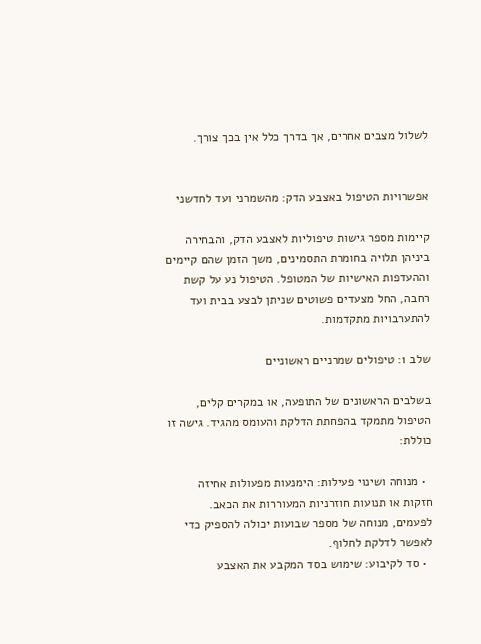לשלול מצבים אחרים, אך בדרך כלל אין בכך צורך.


אפשרויות הטיפול באצבע הדק: מהשמרני ועד לחדשני

קיימות מספר גישות טיפוליות לאצבע הדק, והבחירה ביניהן תלויה בחומרת התסמינים, משך הזמן שהם קיימים וההעדפות האישיות של המטופל. הטיפול נע על קשת רחבה, החל מצעדים פשוטים שניתן לבצע בבית ועד להתערבויות מתקדמות.

שלב 1: טיפולים שמרניים ראשוניים

בשלבים הראשונים של התופעה, או במקרים קלים, הטיפול מתמקד בהפחתת הדלקת והעומס מהגיד. גישה זו כוללת:

  • מנוחה ושינוי פעילות: הימנעות מפעולות אחיזה חזקות או תנועות חוזרניות המעוררות את הכאב. לפעמים, מנוחה של מספר שבועות יכולה להספיק כדי לאפשר לדלקת לחלוף.
  • סד לקיבוע: שימוש בסד המקבע את האצבע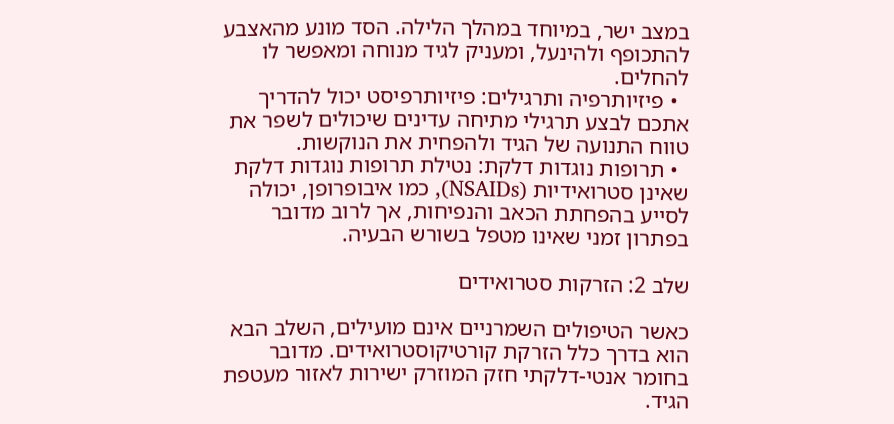במצב ישר, במיוחד במהלך הלילה. הסד מונע מהאצבע להתכופף ולהינעל, ומעניק לגיד מנוחה ומאפשר לו להחלים.
  • פיזיותרפיה ותרגילים: פיזיותרפיסט יכול להדריך אתכם לבצע תרגילי מתיחה עדינים שיכולים לשפר את טווח התנועה של הגיד ולהפחית את הנוקשות.
  • תרופות נוגדות דלקת: נטילת תרופות נוגדות דלקת שאינן סטרואידיות (NSAIDs), כמו איבופרופן, יכולה לסייע בהפחתת הכאב והנפיחות, אך לרוב מדובר בפתרון זמני שאינו מטפל בשורש הבעיה.

שלב 2: הזרקות סטרואידים

כאשר הטיפולים השמרניים אינם מועילים, השלב הבא הוא בדרך כלל הזרקת קורטיקוסטרואידים. מדובר בחומר אנטי-דלקתי חזק המוזרק ישירות לאזור מעטפת הגיד.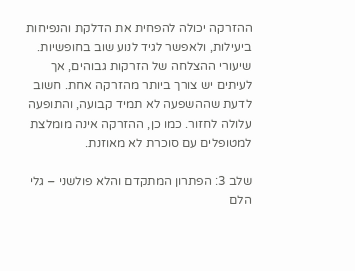ההזרקה יכולה להפחית את הדלקת והנפיחות ביעילות, ולאפשר לגיד לנוע שוב בחופשיות. שיעורי ההצלחה של הזרקות גבוהים, אך לעיתים יש צורך ביותר מהזרקה אחת. חשוב לדעת שההשפעה לא תמיד קבועה, והתופעה עלולה לחזור. כמו כן, ההזרקה אינה מומלצת למטופלים עם סוכרת לא מאוזנת.

שלב 3: הפתרון המתקדם והלא פולשני – גלי הלם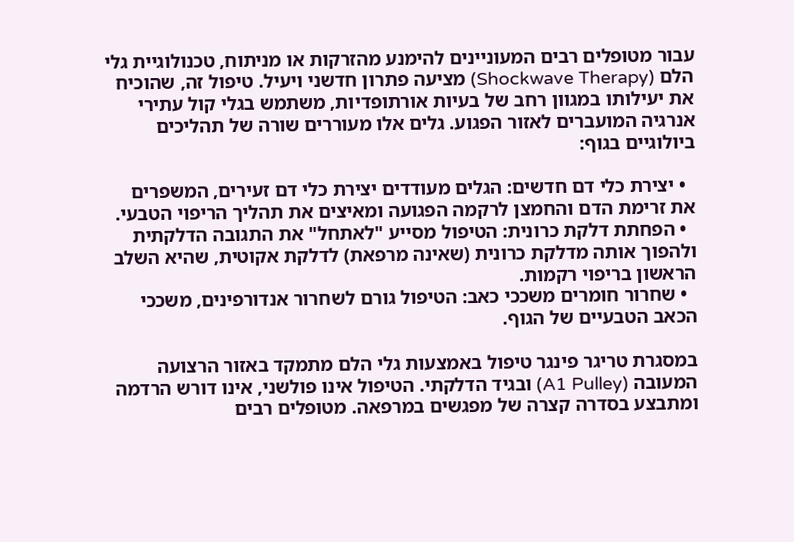עבור מטופלים רבים המעוניינים להימנע מהזרקות או מניתוח, טכנולוגיית גלי הלם (Shockwave Therapy) מציעה פתרון חדשני ויעיל. טיפול זה, שהוכיח את יעילותו במגוון רחב של בעיות אורתופדיות, משתמש בגלי קול עתירי אנרגיה המועברים לאזור הפגוע. גלים אלו מעוררים שורה של תהליכים ביולוגיים בגוף:

  • יצירת כלי דם חדשים: הגלים מעודדים יצירת כלי דם זעירים, המשפרים את זרימת הדם והחמצן לרקמה הפגועה ומאיצים את תהליך הריפוי הטבעי.
  • הפחתת דלקת כרונית: הטיפול מסייע "לאתחל" את התגובה הדלקתית ולהפוך אותה מדלקת כרונית (שאינה מרפאת) לדלקת אקוטית, שהיא השלב הראשון בריפוי רקמות.
  • שחרור חומרים משככי כאב: הטיפול גורם לשחרור אנדורפינים, משככי הכאב הטבעיים של הגוף.

במסגרת טריגר פינגר טיפול באמצעות גלי הלם מתמקד באזור הרצועה המעובה (A1 Pulley) ובגיד הדלקתי. הטיפול אינו פולשני, אינו דורש הרדמה ומתבצע בסדרה קצרה של מפגשים במרפאה. מטופלים רבים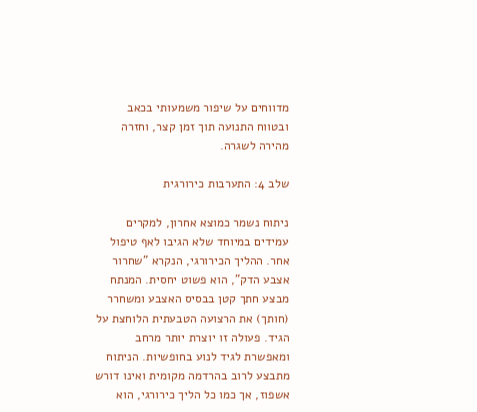מדווחים על שיפור משמעותי בכאב ובטווח התנועה תוך זמן קצר, וחזרה מהירה לשגרה.

שלב 4: התערבות כירורגית

ניתוח נשמר כמוצא אחרון, למקרים עמידים במיוחד שלא הגיבו לאף טיפול אחר. ההליך הכירורגי, הנקרא "שחרור אצבע הדק", הוא פשוט יחסית. המנתח מבצע חתך קטן בבסיס האצבע ומשחרר (חותך) את הרצועה הטבעתית הלוחצת על הגיד. פעולה זו יוצרת יותר מרחב ומאפשרת לגיד לנוע בחופשיות. הניתוח מתבצע לרוב בהרדמה מקומית ואינו דורש אשפוז, אך כמו כל הליך כירורגי, הוא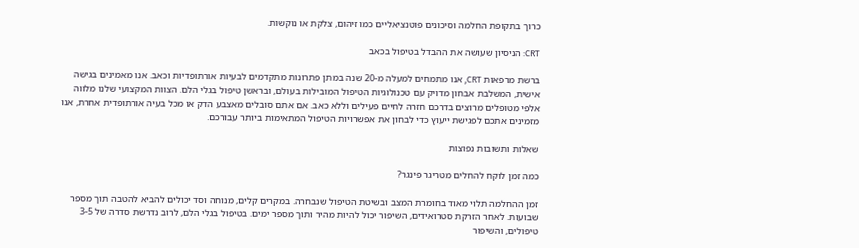כרוך בתקופת החלמה וסיכונים פוטנציאליים כמו זיהום, צלקת או נוקשות.

CRT: הניסיון שעושה את ההבדל בטיפול בכאב

ברשת מרפאות CRT, אנו מתמחים למעלה מ-20 שנה במתן פתרונות מתקדמים לבעיות אורתופדיות וכאב. אנו מאמינים בגישה אישית, המשלבת אבחון מדויק עם טכנולוגיות הטיפול המובילות בעולם, ובראשן טיפול בגלי הלם. הצוות המקצועי שלנו מלווה אלפי מטופלים מרוצים בדרכם חזרה לחיים פעילים וללא כאב. אם אתם סובלים מאצבע הדק או מכל בעיה אורתופדית אחרת, אנו מזמינים אתכם לפגישת ייעוץ כדי לבחון את אפשרויות הטיפול המתאימות ביותר עבורכם.

שאלות ותשובות נפוצות

כמה זמן לוקח להחלים מטריגר פינגר?

זמן ההחלמה תלוי מאוד בחומרת המצב ובשיטת הטיפול שנבחרה. במקרים קלים, מנוחה וסד יכולים להביא להטבה תוך מספר שבועות. לאחר הזרקת סטרואידים, השיפור יכול להיות מהיר ותוך מספר ימים. בטיפול בגלי הלם, לרוב נדרשת סדרה של 3-5 טיפולים, והשיפור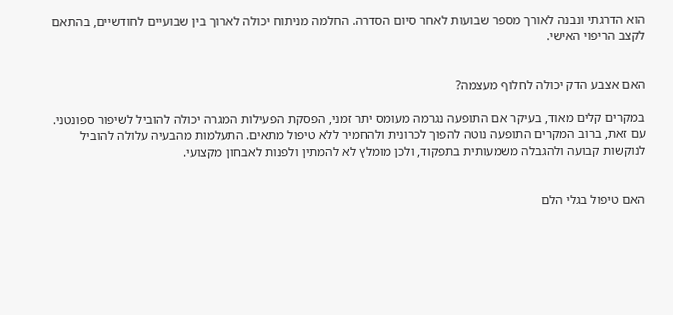הוא הדרגתי ונבנה לאורך מספר שבועות לאחר סיום הסדרה. החלמה מניתוח יכולה לארוך בין שבועיים לחודשיים, בהתאם לקצב הריפוי האישי.


האם אצבע הדק יכולה לחלוף מעצמה?

במקרים קלים מאוד, בעיקר אם התופעה נגרמה מעומס יתר זמני, הפסקת הפעילות המגרה יכולה להוביל לשיפור ספונטני. עם זאת, ברוב המקרים התופעה נוטה להפוך לכרונית ולהחמיר ללא טיפול מתאים. התעלמות מהבעיה עלולה להוביל לנוקשות קבועה ולהגבלה משמעותית בתפקוד, ולכן מומלץ לא להמתין ולפנות לאבחון מקצועי.


האם טיפול בגלי הלם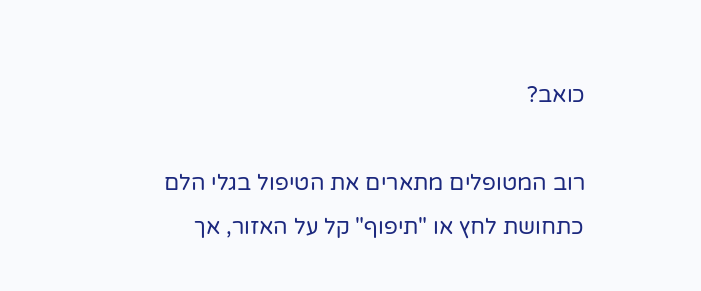כואב?

רוב המטופלים מתארים את הטיפול בגלי הלם כתחושת לחץ או "תיפוף" קל על האזור, אך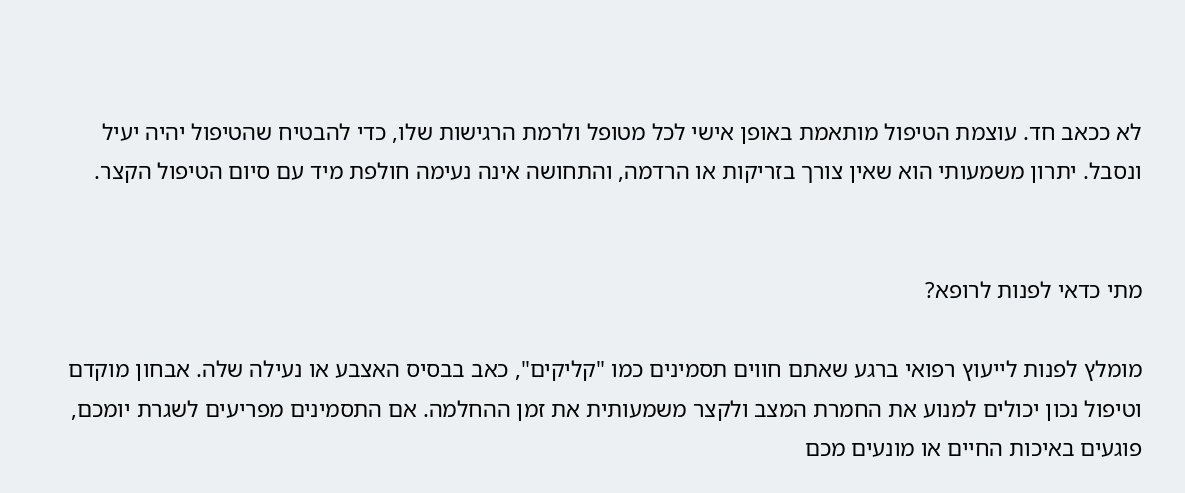לא ככאב חד. עוצמת הטיפול מותאמת באופן אישי לכל מטופל ולרמת הרגישות שלו, כדי להבטיח שהטיפול יהיה יעיל ונסבל. יתרון משמעותי הוא שאין צורך בזריקות או הרדמה, והתחושה אינה נעימה חולפת מיד עם סיום הטיפול הקצר.


מתי כדאי לפנות לרופא?

מומלץ לפנות לייעוץ רפואי ברגע שאתם חווים תסמינים כמו "קליקים", כאב בבסיס האצבע או נעילה שלה. אבחון מוקדם וטיפול נכון יכולים למנוע את החמרת המצב ולקצר משמעותית את זמן ההחלמה. אם התסמינים מפריעים לשגרת יומכם, פוגעים באיכות החיים או מונעים מכם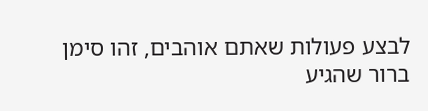לבצע פעולות שאתם אוהבים, זהו סימן ברור שהגיע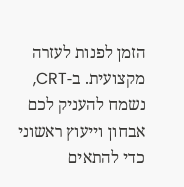הזמן לפנות לעזרה מקצועית. ב-CRT, נשמח להעניק לכם אבחון וייעוץ ראשוני כדי להתאים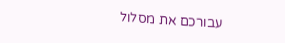עבורכם את מסלול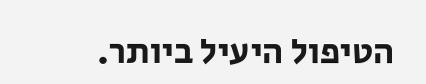הטיפול היעיל ביותר.